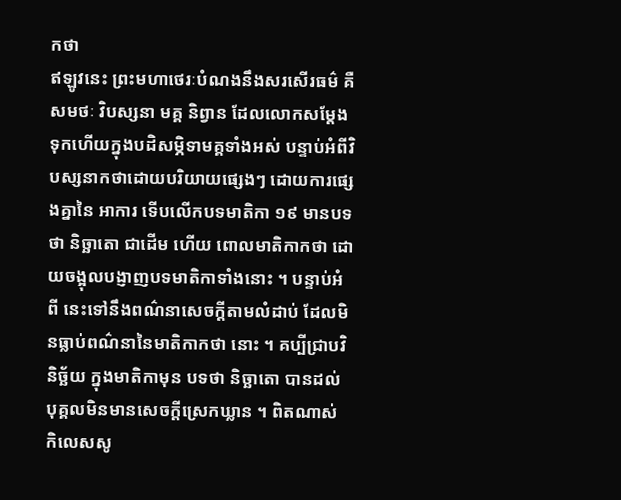កថា
ឥឡូវនេះ ព្រះមហាថេរៈបំណងនឹងសរសើរធម៌ គឺសមថៈ វិបស្សនា មគ្គ និព្វាន ដែលលោកសម្តែងទុកហើយក្នុងបដិសម្ភិទាមគ្គទាំងអស់ បន្ទាប់អំពីវិបស្សនាកថាដោយបរិយាយផ្សេងៗ ដោយការផ្សេងគ្នានៃ អាការ ទើបលើកបទមាតិកា ១៩ មានបទថា និច្ឆាតោ ជាដើម ហើយ ពោលមាតិកាកថា ដោយចង្អុលបង្ញាញបទមាតិកាទាំងនោះ ។ បន្ទាប់អំពី នេះទៅនឹងពណ៌នាសេចក្តីតាមលំដាប់ ដែលមិនធ្លាប់ពណ៌នានៃមាតិកាកថា នោះ ។ គប្បីជ្រាបវិនិច្ឆ័យ ក្នុងមាតិកាមុន បទថា និច្ឆាតោ បានដល់ បុគ្គលមិនមានសេចក្តីស្រេកឃ្លាន ។ ពិតណាស់ កិលេសសូ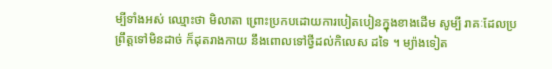ម្បីទាំងអស់ ឈ្មោះថា មិលាតា ព្រោះប្រកបដោយការបៀតបៀនក្នុងខាងដើម សូម្បី រាគៈដែលប្រព្រឹត្តទៅមិនដាច់ ក៏ដុតរាងកាយ នឹងពោលទៅថ្វីដល់កិលេស ដទៃ ។ ម្យ៉ាងទៀត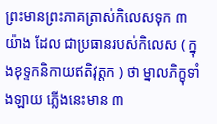ព្រះមានព្រះភាគត្រាស់កិលេសទុក ៣ យ៉ាង ដែល ជាប្រធានរបស់កិលេស ( ក្នុងខុទ្ទកនិកាយឥតិវុត្តក ) ថា ម្នាលភិក្ខុទាំងឡាយ ភ្លើងនេះមាន ៣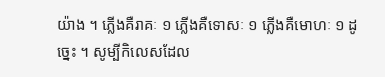យ៉ាង ។ ភ្លើងគឺរាគៈ ១ ភ្លើងគឺទោសៈ ១ ភ្លើងគឺមោហៈ ១ ដូច្នេះ ។ សូម្បីកិលេសដែល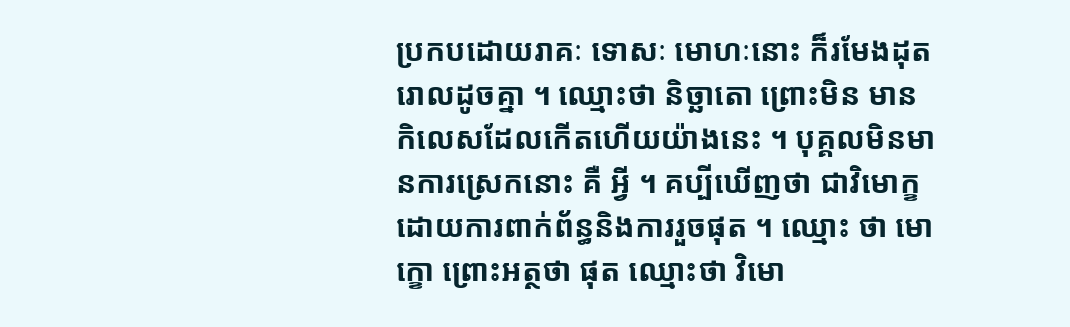ប្រកបដោយរាគៈ ទោសៈ មោហៈនោះ ក៏រមែងដុតរោលដូចគ្នា ។ ឈ្មោះថា និច្ឆាតោ ព្រោះមិន មានកិលេសដែលកើតហើយយ៉ាងនេះ ។ បុគ្គលមិនមានការស្រេកនោះ គឺ អ្វី ។ គប្បីឃើញថា ជាវិមោក្ខដោយការពាក់ព័ន្ធនិងការរួចផុត ។ ឈ្មោះ ថា មោក្ខោ ព្រោះអត្ថថា ផុត ឈ្មោះថា វិមោ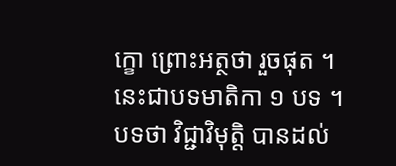ក្ខោ ព្រោះអត្ថថា រួចផុត ។ នេះជាបទមាតិកា ១ បទ ។ បទថា វិជ្ជាវិមុត្តិ បានដល់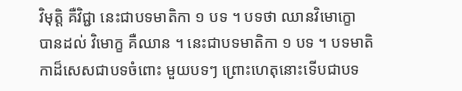វិមុត្តិ គឺវិជ្ជា នេះជាបទមាតិកា ១ បទ ។ បទថា ឈានវិមោក្ខោ បានដល់ វិមោក្ខ គឺឈាន ។ នេះជាបទមាតិកា ១ បទ ។ បទមាតិកាដ៏សេសជាបទចំពោះ មួយបទៗ ព្រោះហេតុនោះទើបជាបទ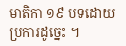មាតិកា ១៩ បទដោយប្រការដូច្នេះ ។